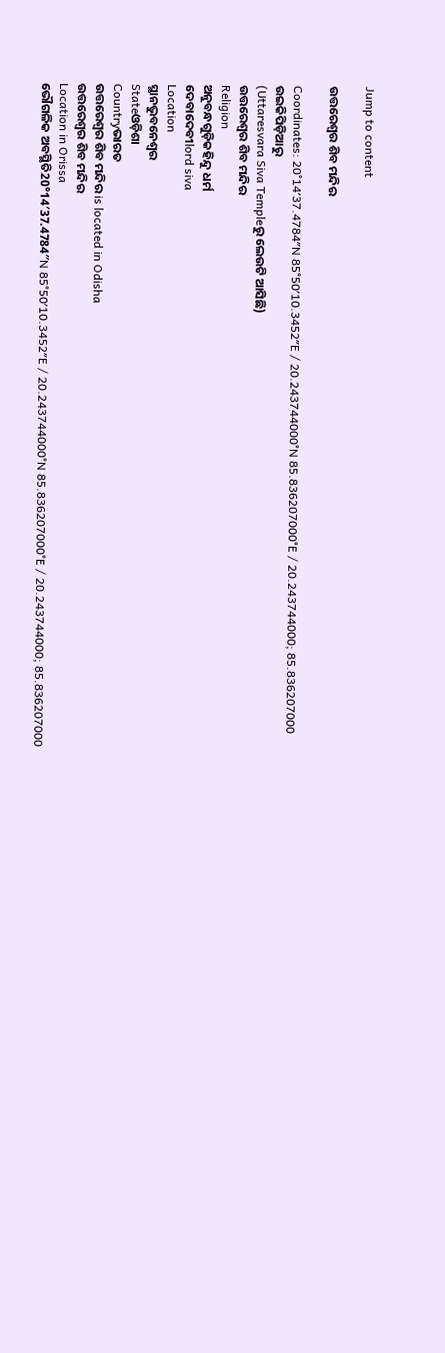Jump to content

ଉତ୍ତରେଶ୍ଵର ଶିବ ମନ୍ଦିର

Coordinates: 20°14′37.4784″N 85°50′10.3452″E / 20.243744000°N 85.836207000°E / 20.243744000; 85.836207000
ଉଇକିପିଡ଼ିଆ‌ରୁ
(Uttaresvara Siva Templeରୁ ଲେଉଟି ଆସିଛି)
ଉତ୍ତରେଶ୍ୱର ଶିବ ମନ୍ଦିର
Religion
ଅନୁବନ୍ଧଗୁଡ଼ିକହିନ୍ଦୁ ଧର୍ମ
ଦେବାଦେବୀlord siva
Location
ସ୍ଥାନଭୁବନେଶ୍ୱର
Stateଓଡ଼ିଶା
Countryଭାରତ
ଉତ୍ତରେଶ୍ଵର ଶିବ ମନ୍ଦିର is located in Odisha
ଉତ୍ତରେଶ୍ଵର ଶିବ ମନ୍ଦିର
Location in Orissa
ଭୌଗଳିକ ଅବସ୍ଥିତି20°14′37.4784″N 85°50′10.3452″E / 20.243744000°N 85.836207000°E / 20.243744000; 85.836207000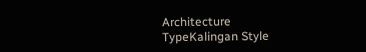Architecture
TypeKalingan Style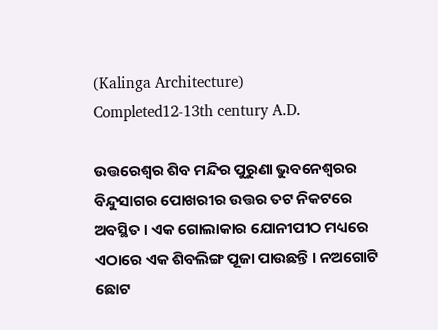(Kalinga Architecture)
Completed12-13th century A.D.

ଉତ୍ତରେଶ୍ୱର ଶିବ ମନ୍ଦିର ପୁରୁଣା ଭୁବନେଶ୍ୱରର ବିନ୍ଦୁସାଗର ପୋଖରୀର ଉତ୍ତର ତଟ ନିକଟରେ ଅବସ୍ଥିତ । ଏକ ଗୋଲାକାର ଯୋନୀପୀଠ ମଧ୍ୟରେ ଏଠାରେ ଏକ ଶିବଲିଙ୍ଗ ପୂଜା ପାଉଛନ୍ତି । ନଅଗୋଟି ଛୋଟ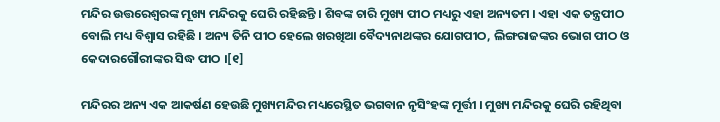ମନ୍ଦିର ଉତ୍ତରେଶ୍ୱରଙ୍କ ମୂଖ୍ୟ ମନ୍ଦିରକୁ ଘେରି ରହିଛନ୍ତି । ଶିବଙ୍କ ଚାରି ମୁଖ୍ୟ ପୀଠ ମଧ୍ୟରୁ ଏହା ଅନ୍ୟତମ । ଏହା ଏକ ତନ୍ତ୍ରପୀଠ ବୋଲି ମଧ୍ୟ ବିଶ୍ୱାସ ରହିଛି । ଅନ୍ୟ ତିନି ପୀଠ ହେଲେ ଖରଖିଆ ବୈଦ୍ୟନାଥଙ୍କର ଯୋଗପୀଠ, ଲିଙ୍ଗରାଜଙ୍କର ଭୋଗ ପୀଠ ଓ କେଦାରଗୌରୀଙ୍କର ସିଦ୍ଧ ପୀଠ ।[୧]

ମନ୍ଦିରର ଅନ୍ୟ ଏକ ଆକର୍ଷଣ ହେଉଛି ମୁଖ୍ୟମନ୍ଦିର ମଧ୍ୟରେସ୍ଥିତ ଭଗବାନ ନୃସିଂହଙ୍କ ମୂର୍ତ୍ତୀ । ମୁଖ୍ୟ ମନ୍ଦିରକୁ ଘେରି ରହିଥିବା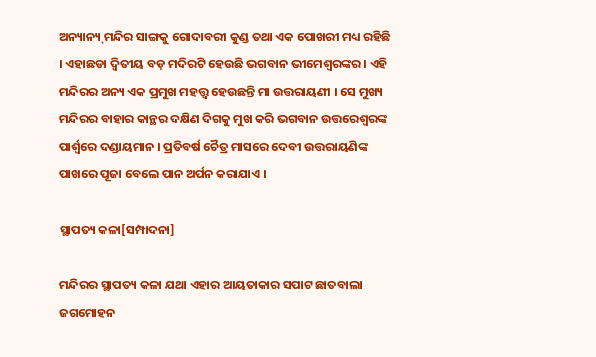ଅନ୍ୟାନ୍ୟ୍ ମନ୍ଦିର ସାଙ୍ଗକୁ ଗୋଦାବରୀ କୁଣ୍ଡ ତଥା ଏକ ପୋଖରୀ ମଧ୍ୟ ରହିଛି । ଏହାଛଡା ଦ୍ୱିତୀୟ ବଡ଼ ମଦିରଟି ହେଉଛି ଭଗବାନ ଭୀମେଶ୍ୱରଙ୍କର । ଏହି ମନ୍ଦିରର ଅନ୍ୟ ଏକ ପ୍ରମୁଖ ମହତ୍ତ୍ୱ ହେଉଛନ୍ତି ମା ଉତ୍ତରାୟଣୀ । ସେ ମୁଖ୍ୟ ମନ୍ଦିରର ବାହାର କାନ୍ଥର ଦକ୍ଷିଣ ଦିଗକୁ ମୁଖ କରି ଭଗବାନ ଉତ୍ତରେଶ୍ୱରଙ୍କ ପାର୍ଶ୍ୱରେ ଦଣ୍ଡାୟମାନ । ପ୍ରତିବର୍ଷ ଚୈତ୍ର ମାସରେ ଦେବୀ ଉତ୍ତରାୟଣିଙ୍କ ପାଖରେ ପୂଜା ବେଲେ ପାନ ଅର୍ପନ କରାଯାଏ ।

ସ୍ଥାପତ୍ୟ କଳା[ସମ୍ପାଦନା]

ମନ୍ଦିରର ସ୍ଥାପତ୍ୟ କଳା ଯଥା ଏହାର ଆୟତାକାର ସପାଟ ଛାତବାଲା ଜଗମୋହନ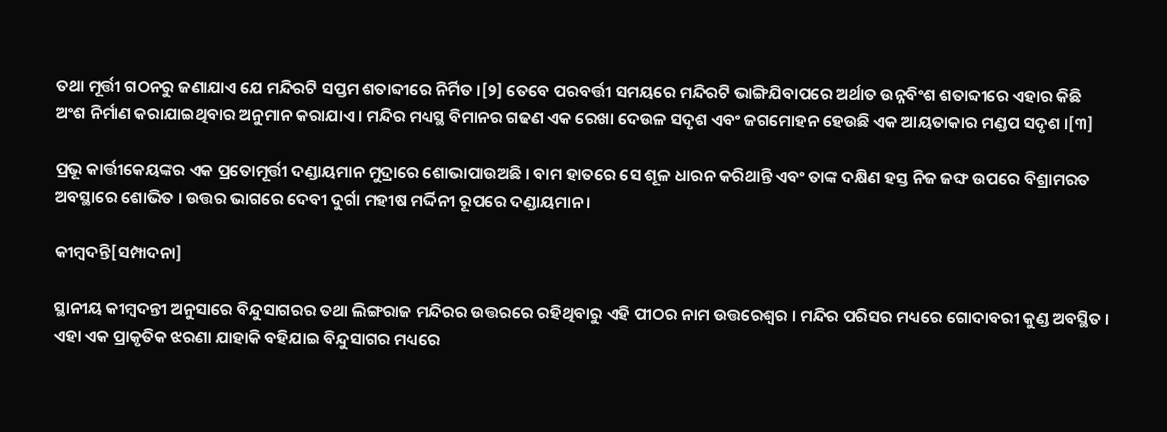ତଥା ମୂର୍ତ୍ତୀ ଗଠନରୁ ଜଣାଯାଏ ଯେ ମନ୍ଦିରଟି ସପ୍ତମ ଶତାବ୍ଦୀରେ ନିର୍ମିତ ।[୨] ତେବେ ପରବର୍ତ୍ତୀ ସମୟରେ ମନ୍ଦିରଟି ଭାଙ୍ଗିଯିବାପରେ ଅର୍ଥାତ ଉନ୍ନବିଂଶ ଶତାବ୍ଦୀରେ ଏହାର କିଛି ଅଂଶ ନିର୍ମାଣ କରାଯାଇଥିବାର ଅନୁମାନ କରାଯାଏ । ମନ୍ଦିର ମଧ୍ୟସ୍ଥ ବିମାନର ଗଢଣ ଏକ ରେଖା ଦେଉଳ ସଦୃଶ ଏବଂ ଜଗମୋହନ ହେଉଛି ଏକ ଆୟତାକାର ମଣ୍ଡପ ସଦୃଶ ।[୩]

ପ୍ରଭୂ କାର୍ତ୍ତୀକେୟଙ୍କର ଏକ ପ୍ରତୋମୂର୍ତ୍ତୀ ଦଣ୍ଡାୟମାନ ମୁଦ୍ରାରେ ଶୋଭାପାଉଅଛି । ବାମ ହାତରେ ସେ ଶୂଳ ଧାରନ କରିଥାନ୍ତି ଏବଂ ତାଙ୍କ ଦକ୍ଷିଣ ହସ୍ତ ନିଜ ଜଙ୍ଘ ଉପରେ ବିଶ୍ରାମରତ ଅବସ୍ଥାରେ ଶୋଭିତ । ଉତ୍ତର ଭାଗରେ ଦେବୀ ଦୁର୍ଗା ମହୀଷ ମର୍ଦ୍ଦିନୀ ରୂପରେ ଦଣ୍ଡାୟମାନ ।

କୀମ୍ବଦନ୍ତି[ସମ୍ପାଦନା]

ସ୍ଥାନୀୟ କୀମ୍ବଦନ୍ତୀ ଅନୁସାରେ ବିନ୍ଦୁସାଗରର ତଥା ଲିଙ୍ଗରାଜ ମନ୍ଦିରର ଉତ୍ତରରେ ରହିଥିବାରୁ ଏହି ପୀଠର ନାମ ଉତ୍ତରେଶ୍ୱର । ମନ୍ଦିର ପରିସର ମଧ୍ୟରେ ଗୋଦାବରୀ କୁଣ୍ଡ ଅବସ୍ଥିତ । ଏହା ଏକ ପ୍ରାକୃତିକ ଝରଣା ଯାହାକି ବହିଯାଇ ବିନ୍ଦୁସାଗର ମଧ୍ୟରେ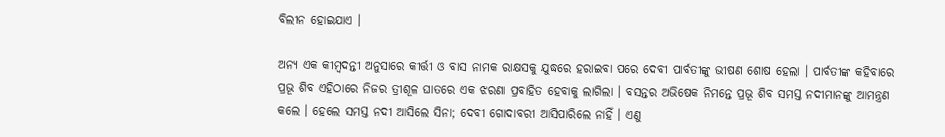ବିଲୀନ ହୋଇଯାଏ ।

ଅନ୍ୟ ଏକ କୀମ୍ବଦନ୍ତୀ ଅନୁସାରେ କୀର୍ତ୍ତୀ ଓ ବାସ ନାମକ ରାକ୍ଷସକୁ ଯୁଦ୍ଧରେ ହରାଇବା ପରେ ଦେବୀ ପାର୍ବତୀଙ୍କୁ ଭୀଷଣ ଶୋଷ ହେଲା । ପାର୍ବତୀଙ୍କ କହିବାରେ ପ୍ରଭୂ ଶିବ ଏହିଠାରେ ନିଜର ତ୍ରୀଶୂଳ ଘାତରେ ଏକ ଝରଣା ପ୍ରବାହିତ ହେବାକୁ ଲାଗିଲା । ବସନ୍ତର ଅଭିଷେକ ନିମନ୍ତେ ପ୍ରଭୂ ଶିବ ସମସ୍ତ ନଦୀମାନଙ୍କୁ ଆମନ୍ତ୍ରଣ କଲେ । ହେଲେ ସମସ୍ତ ନଦୀ ଆସିଲେ ସିନା; ଦେବୀ ଗୋଦାବରୀ ଆସିପାରିଲେ ନାହିଁ । ଏଣୁ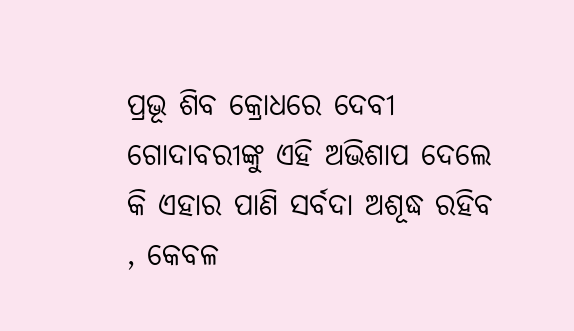ପ୍ରଭୂ ଶିବ କ୍ରୋଧରେ ଦେବୀ ଗୋଦାବରୀଙ୍କୁ ଏହି ଅଭିଶାପ ଦେଲେ କି ଏହାର ପାଣି ସର୍ବଦା ଅଶୂଦ୍ଧ ରହିବ , କେବଳ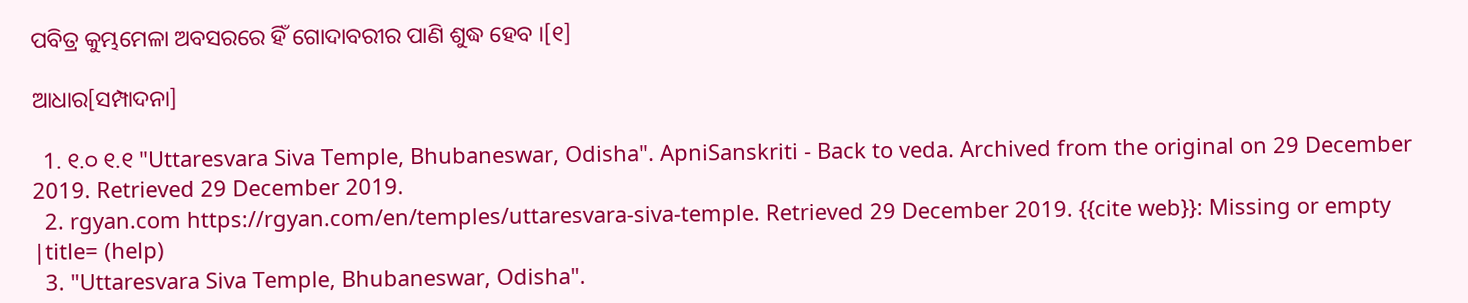ପବିତ୍ର କୁମ୍ଭମେଳା ଅବସରରେ ହିଁ ଗୋଦାବରୀର ପାଣି ଶୁଦ୍ଧ ହେବ ।[୧]

ଆଧାର[ସମ୍ପାଦନା]

  1. ୧.୦ ୧.୧ "Uttaresvara Siva Temple, Bhubaneswar, Odisha". ApniSanskriti - Back to veda. Archived from the original on 29 December 2019. Retrieved 29 December 2019.
  2. rgyan.com https://rgyan.com/en/temples/uttaresvara-siva-temple. Retrieved 29 December 2019. {{cite web}}: Missing or empty |title= (help)
  3. "Uttaresvara Siva Temple, Bhubaneswar, Odisha".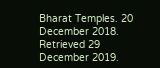Bharat Temples. 20 December 2018. Retrieved 29 December 2019.